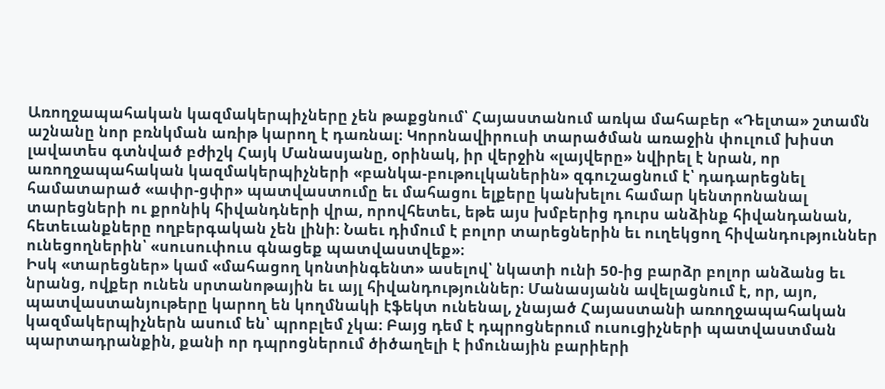Առողջապահական կազմակերպիչները չեն թաքցնում՝ Հայաստանում առկա մահաբեր «Դելտա» շտամն աշնանը նոր բռնկման առիթ կարող է դառնալ։ Կորոնավիրուսի տարածման առաջին փուլում խիստ լավատես գտնված բժիշկ Հայկ Մանասյանը, օրինակ, իր վերջին «լայվերը» նվիրել է նրան, որ առողջապահական կազմակերպիչների «բանկա-բութուլկաներին» զգուշացնում է՝ դադարեցնել համատարած «ափր-ցփր» պատվաստումը եւ մահացու ելքերը կանխելու համար կենտրոնանալ տարեցների ու քրոնիկ հիվանդների վրա, որովհետեւ, եթե այս խմբերից դուրս անձինք հիվանդանան, հետեւանքները ողբերգական չեն լինի։ Նաեւ դիմում է բոլոր տարեցներին եւ ուղեկցող հիվանդություններ ունեցողներին՝ «սուսուփուս գնացեք պատվաստվեք»։
Իսկ «տարեցներ» կամ «մահացող կոնտինգենտ» ասելով՝ նկատի ունի 50-ից բարձր բոլոր անձանց եւ նրանց, ովքեր ունեն սրտանոթային եւ այլ հիվանդություններ։ Մանասյանն ավելացնում է, որ, այո, պատվաստանյութերը կարող են կողմնակի էֆեկտ ունենալ, չնայած Հայաստանի առողջապահական կազմակերպիչներն ասում են՝ պրոբլեմ չկա։ Բայց դեմ է դպրոցներում ուսուցիչների պատվաստման պարտադրանքին, քանի որ դպրոցներում ծիծաղելի է իմունային բարիերի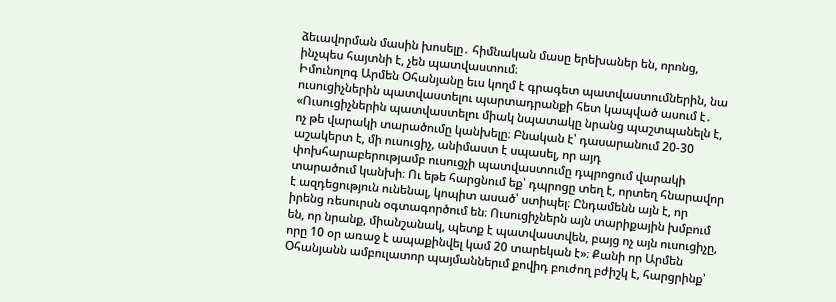ձեւավորման մասին խոսելը․ հիմնական մասը երեխաներ են, որոնց, ինչպես հայտնի է, չեն պատվաստում։
Իմունոլոգ Արմեն Օհանյանը եւս կողմ է գրագետ պատվաստումներին, նա ուսուցիչներին պատվաստելու պարտադրանքի հետ կապված ասում է․ «Ուսուցիչներին պատվաստելու միակ նպատակը նրանց պաշտպանելն է, ոչ թե վարակի տարածումը կանխելը։ Բնական է՝ դասարանում 20-30 աշակերտ է, մի ուսուցիչ, անիմաստ է սպասել, որ այդ փոխհարաբերությամբ ուսուցչի պատվաստումը դպրոցում վարակի տարածում կանխի։ Ու եթե հարցնում եք՝ դպրոցը տեղ է, որտեղ հնարավոր է ազդեցություն ունենալ, կոպիտ ասած՝ ստիպել։ Ընդամենն այն է, որ իրենց ռեսուրսն օգտագործում են։ Ուսուցիչներն այն տարիքային խմբում են, որ նրանք, միանշանակ, պետք է պատվաստվեն, բայց ոչ այն ուսուցիչը, որը 10 օր առաջ է ապաքինվել կամ 20 տարեկան է»։ Քանի որ Արմեն Օհանյանն ամբուլատոր պայմաններւմ քովիդ բուժող բժիշկ է, հարցրինք՝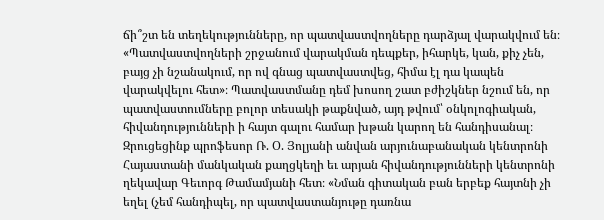ճի՞շտ են տեղեկությունները, որ պատվաստվողները դարձյալ վարակվում են։
«Պատվաստվողների շրջանում վարակման դեպքեր, իհարկե, կան, քիչ չեն, բայց չի նշանակում, որ ով գնաց պատվաստվեց, հիմա էլ դա կապեն վարակվելու հետ»։ Պատվաստմանը դեմ խոսող շատ բժիշկներ նշում են, որ պատվաստումները բոլոր տեսակի թաքնված, այդ թվում՝ օնկոլոգիական, հիվանդությունների ի հայտ գալու համար խթան կարող են հանդիսանալ։
Զրուցեցինք պրոֆեսոր Ռ. Օ. Յոլյանի անվան արյունաբանական կենտրոնի Հայաստանի մանկական քաղցկեղի եւ արյան հիվանդությունների կենտրոնի ղեկավար Գեւորգ Թամամյանի հետ։ «Նման գիտական բան երբեք հայտնի չի եղել (չեմ հանդիպել, որ պատվաստանյութը դառնա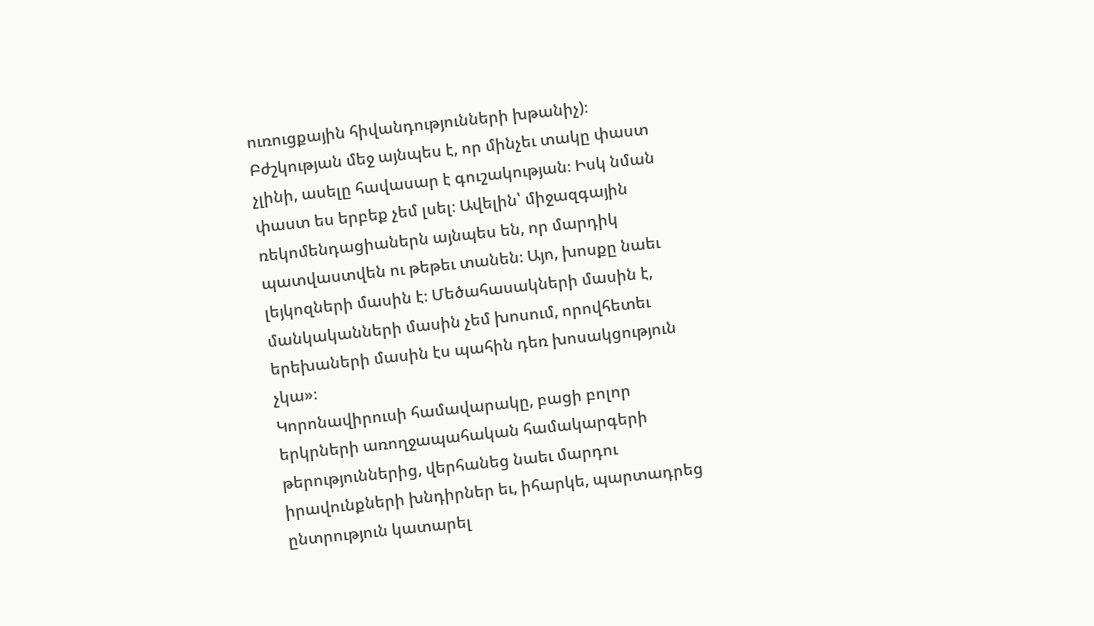ուռուցքային հիվանդությունների խթանիչ)։ Բժշկության մեջ այնպես է, որ մինչեւ տակը փաստ չլինի, ասելը հավասար է գուշակության։ Իսկ նման փաստ ես երբեք չեմ լսել։ Ավելին՝ միջազգային ռեկոմենդացիաներն այնպես են, որ մարդիկ պատվաստվեն ու թեթեւ տանեն։ Այո, խոսքը նաեւ լեյկոզների մասին է։ Մեծահասակների մասին է, մանկականների մասին չեմ խոսում, որովհետեւ երեխաների մասին էս պահին դեռ խոսակցություն չկա»։
Կորոնավիրուսի համավարակը, բացի բոլոր երկրների առողջապահական համակարգերի թերություններից, վերհանեց նաեւ մարդու իրավունքների խնդիրներ եւ, իհարկե, պարտադրեց ընտրություն կատարել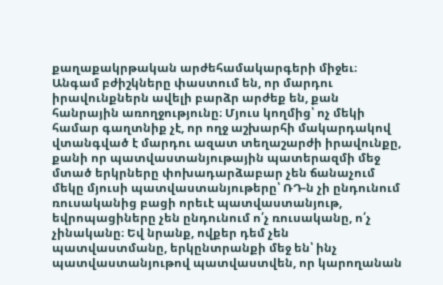քաղաքակրթական արժեհամակարգերի միջեւ։ Անգամ բժիշկները փաստում են, որ մարդու իրավունքներն ավելի բարձր արժեք են, քան հանրային առողջությունը։ Մյուս կողմից՝ ոչ մեկի համար գաղտնիք չէ, որ ողջ աշխարհի մակարդակով վտանգված է մարդու ազատ տեղաշարժի իրավունքը, քանի որ պատվաստանյութային պատերազմի մեջ մտած երկրները փոխադարձաբար չեն ճանաչում մեկը մյուսի պատվաստանյութերը՝ ՌԴ-ն չի ընդունում ռուսականից բացի որեւէ պատվաստանյութ, եվրոպացիները չեն ընդունում ո՛չ ռուսականը, ո՛չ չինականը։ Եվ նրանք, ովքեր դեմ չեն պատվաստմանը, երկընտրանքի մեջ են՝ ինչ պատվաստանյութով պատվաստվեն, որ կարողանան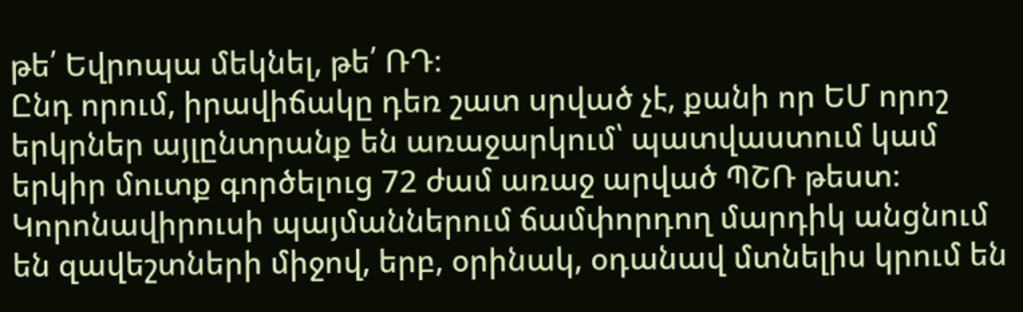թե՛ Եվրոպա մեկնել, թե՛ ՌԴ։
Ընդ որում, իրավիճակը դեռ շատ սրված չէ, քանի որ ԵՄ որոշ երկրներ այլընտրանք են առաջարկում՝ պատվաստում կամ երկիր մուտք գործելուց 72 ժամ առաջ արված ՊՇՌ թեստ։ Կորոնավիրուսի պայմաններում ճամփորդող մարդիկ անցնում են զավեշտների միջով, երբ, օրինակ, օդանավ մտնելիս կրում են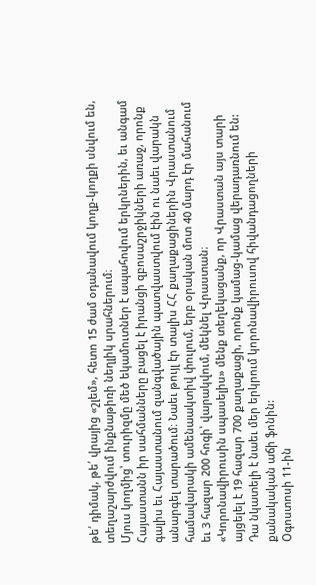թե՛ դիմակ, թե՛ վրայից «շլեմ», հետո 15 ժամ օդանավում կողք-կողքի սնվում են, տեղաշարժվում ինքնաթիռի նեղլիկ սրահներում։
Մյուս կողմից՝ տուրիզմը մեծ եկամուտներ է ապահովում երկրներին, եւ անգամ Հայաստանն իր սահմանները բացել է իրանցի զբոսաշրջիկների առաջ, որոնք գալիս եւ Հայաստանում զանգվածային պատվաստվում էին ու նաեւ վարակն անարգել տարածում։ Նաեւ թույլ էր տալիս ՀՀ քաղաքացիներին Վրաստանում համավարակի ամենաակտիվ փուլում, երբ օրական մոտ 40 մարդ էր մահանում եւ 3 հազար 200 հոգի՝ վարակվում, մեկնել Վրաստան։
«Կորոնավիրուսին սպասելիս» մենք տեղեկացանք, որ Վրաստան այս տարի այցելել է 19 հազար 700 քաղաքացի, որոնք կամաց-կամաց վերադառնում են: Դա նկատելի է նաեւ մեր երկրում կորոնավիրուսով հիվանդացողների քանակական աճի ֆոնին:
Օգոստոսի 11-ին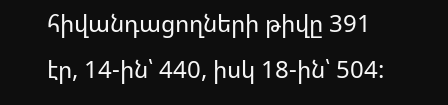հիվանդացողների թիվը 391 էր, 14-ին՝ 440, իսկ 18-ին՝ 504: